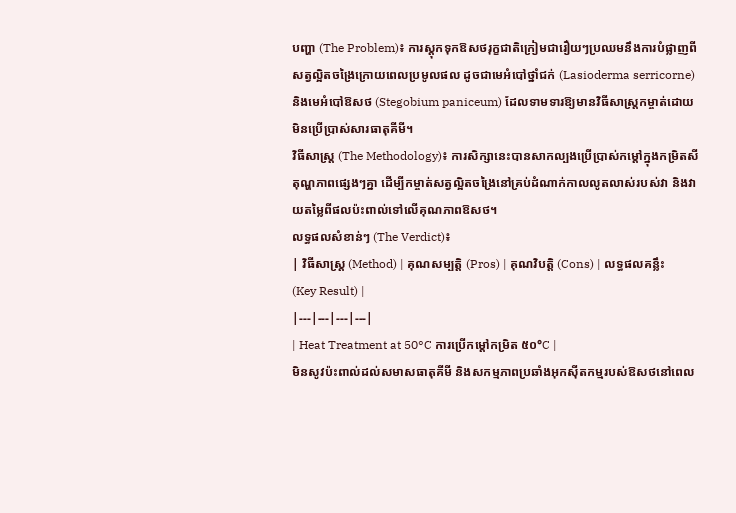បញ្ហា (The Problem)៖ ការស្តុកទុកឱសថរុក្ខជាតិក្រៀមជារឿយៗប្រឈមនឹងការបំផ្លាញពីសត្វល្អិតចង្រៃក្រោយពេលប្រមូលផល ដូចជាមេអំបៅថ្នាំជក់ (Lasioderma serricorne) និងមេអំបៅឱសថ (Stegobium paniceum) ដែលទាមទារឱ្យមានវិធីសាស្ត្រកម្ចាត់ដោយមិនប្រើប្រាស់សារធាតុគីមី។
វិធីសាស្ត្រ (The Methodology)៖ ការសិក្សានេះបានសាកល្បងប្រើប្រាស់កម្ដៅក្នុងកម្រិតសីតុណ្ហភាពផ្សេងៗគ្នា ដើម្បីកម្ចាត់សត្វល្អិតចង្រៃនៅគ្រប់ដំណាក់កាលលូតលាស់របស់វា និងវាយតម្លៃពីផលប៉ះពាល់ទៅលើគុណភាពឱសថ។
លទ្ធផលសំខាន់ៗ (The Verdict)៖
| វិធីសាស្ត្រ (Method) | គុណសម្បត្តិ (Pros) | គុណវិបត្តិ (Cons) | លទ្ធផលគន្លឹះ (Key Result) |
|---|---|---|---|
| Heat Treatment at 50°C ការប្រើកម្ដៅកម្រិត ៥០°C |
មិនសូវប៉ះពាល់ដល់សមាសធាតុគីមី និងសកម្មភាពប្រឆាំងអុកស៊ីតកម្មរបស់ឱសថនៅពេល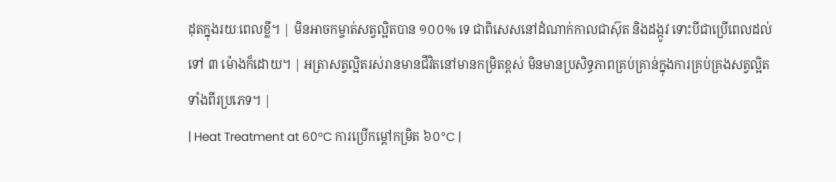ដុតក្នុងរយៈពេលខ្លី។ | មិនអាចកម្ចាត់សត្វល្អិតបាន ១០០% ទេ ជាពិសេសនៅដំណាក់កាលជាស៊ុត និងដង្កូវ ទោះបីជាប្រើពេលដល់ទៅ ៣ ម៉ោងក៏ដោយ។ | អត្រាសត្វល្អិតរស់រានមានជីវិតនៅមានកម្រិតខ្ពស់ មិនមានប្រសិទ្ធភាពគ្រប់គ្រាន់ក្នុងការគ្រប់គ្រងសត្វល្អិតទាំងពីរប្រភេទ។ |
| Heat Treatment at 60°C ការប្រើកម្ដៅកម្រិត ៦០°C |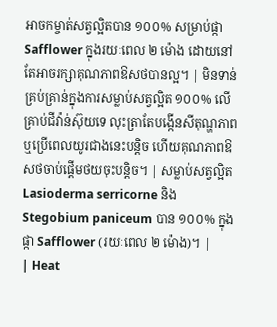អាចកម្ចាត់សត្វល្អិតបាន ១០០% សម្រាប់ផ្កា Safflower ក្នុងរយៈពេល ២ ម៉ោង ដោយនៅតែអាចរក្សាគុណភាពឱសថបានល្អ។ | មិនទាន់គ្រប់គ្រាន់ក្នុងការសម្លាប់សត្វល្អិត ១០០% លើគ្រាប់ជីវ៉ាន់ស៊ុយទេ លុះត្រាតែបង្កើនសីតុណ្ហភាព ឬប្រើពេលយូរជាងនេះបន្តិច ហើយគុណភាពឱសថចាប់ផ្តើមថយចុះបន្តិច។ | សម្លាប់សត្វល្អិត Lasioderma serricorne និង Stegobium paniceum បាន ១០០% ក្នុងផ្កា Safflower (រយៈពេល ២ ម៉ោង)។ |
| Heat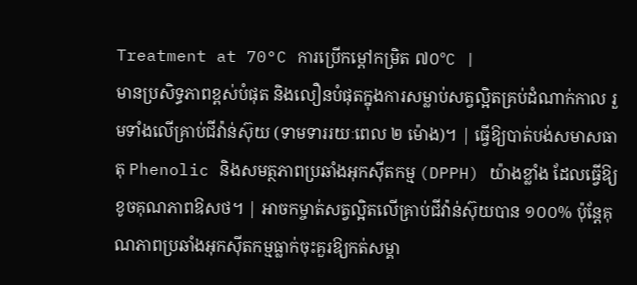Treatment at 70°C ការប្រើកម្ដៅកម្រិត ៧០°C |
មានប្រសិទ្ធភាពខ្ពស់បំផុត និងលឿនបំផុតក្នុងការសម្លាប់សត្វល្អិតគ្រប់ដំណាក់កាល រួមទាំងលើគ្រាប់ជីវ៉ាន់ស៊ុយ (ទាមទាររយៈពេល ២ ម៉ោង)។ | ធ្វើឱ្យបាត់បង់សមាសធាតុ Phenolic និងសមត្ថភាពប្រឆាំងអុកស៊ីតកម្ម (DPPH) យ៉ាងខ្លាំង ដែលធ្វើឱ្យខូចគុណភាពឱសថ។ | អាចកម្ចាត់សត្វល្អិតលើគ្រាប់ជីវ៉ាន់ស៊ុយបាន ១០០% ប៉ុន្តែគុណភាពប្រឆាំងអុកស៊ីតកម្មធ្លាក់ចុះគួរឱ្យកត់សម្គា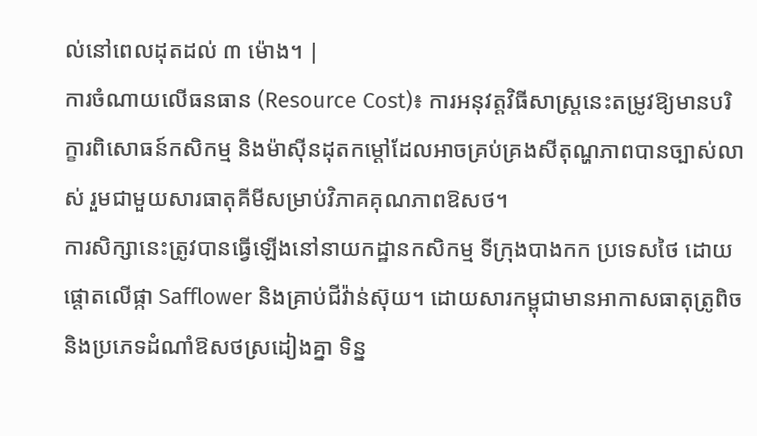ល់នៅពេលដុតដល់ ៣ ម៉ោង។ |
ការចំណាយលើធនធាន (Resource Cost)៖ ការអនុវត្តវិធីសាស្ត្រនេះតម្រូវឱ្យមានបរិក្ខារពិសោធន៍កសិកម្ម និងម៉ាស៊ីនដុតកម្ដៅដែលអាចគ្រប់គ្រងសីតុណ្ហភាពបានច្បាស់លាស់ រួមជាមួយសារធាតុគីមីសម្រាប់វិភាគគុណភាពឱសថ។
ការសិក្សានេះត្រូវបានធ្វើឡើងនៅនាយកដ្ឋានកសិកម្ម ទីក្រុងបាងកក ប្រទេសថៃ ដោយផ្តោតលើផ្កា Safflower និងគ្រាប់ជីវ៉ាន់ស៊ុយ។ ដោយសារកម្ពុជាមានអាកាសធាតុត្រូពិច និងប្រភេទដំណាំឱសថស្រដៀងគ្នា ទិន្ន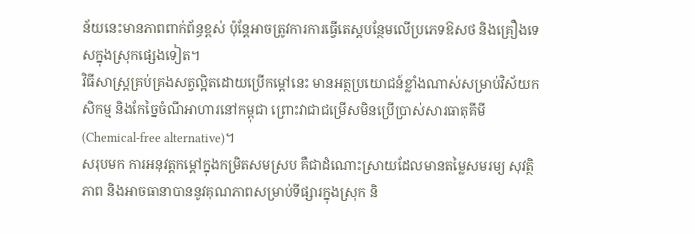ន័យនេះមានភាពពាក់ព័ន្ធខ្ពស់ ប៉ុន្តែអាចត្រូវការការធ្វើតេស្តបន្ថែមលើប្រភេទឱសថ និងគ្រឿងទេសក្នុងស្រុកផ្សេងទៀត។
វិធីសាស្ត្រគ្រប់គ្រងសត្វល្អិតដោយប្រើកម្ដៅនេះ មានអត្ថប្រយោជន៍ខ្លាំងណាស់សម្រាប់វិស័យកសិកម្ម និងកែច្នៃចំណីអាហារនៅកម្ពុជា ព្រោះវាជាជម្រើសមិនប្រើប្រាស់សារធាតុគីមី (Chemical-free alternative)។
សរុបមក ការអនុវត្តកម្ដៅក្នុងកម្រិតសមស្រប គឺជាដំណោះស្រាយដែលមានតម្លៃសមរម្យ សុវត្ថិភាព និងអាចធានាបាននូវគុណភាពសម្រាប់ទីផ្សារក្នុងស្រុក និ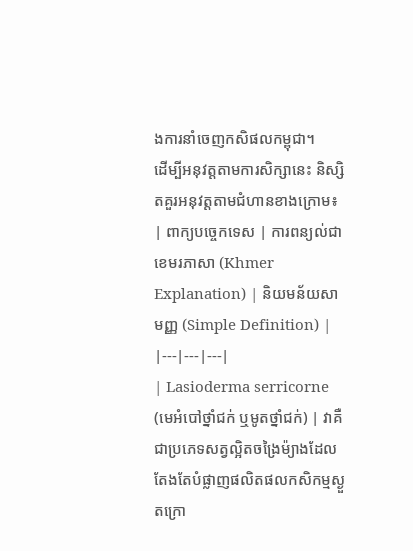ងការនាំចេញកសិផលកម្ពុជា។
ដើម្បីអនុវត្តតាមការសិក្សានេះ និស្សិតគួរអនុវត្តតាមជំហានខាងក្រោម៖
| ពាក្យបច្ចេកទេស | ការពន្យល់ជាខេមរភាសា (Khmer Explanation) | និយមន័យសាមញ្ញ (Simple Definition) |
|---|---|---|
| Lasioderma serricorne (មេអំបៅថ្នាំជក់ ឬមូតថ្នាំជក់) | វាគឺជាប្រភេទសត្វល្អិតចង្រៃម៉្យាងដែលតែងតែបំផ្លាញផលិតផលកសិកម្មស្ងួតក្រោ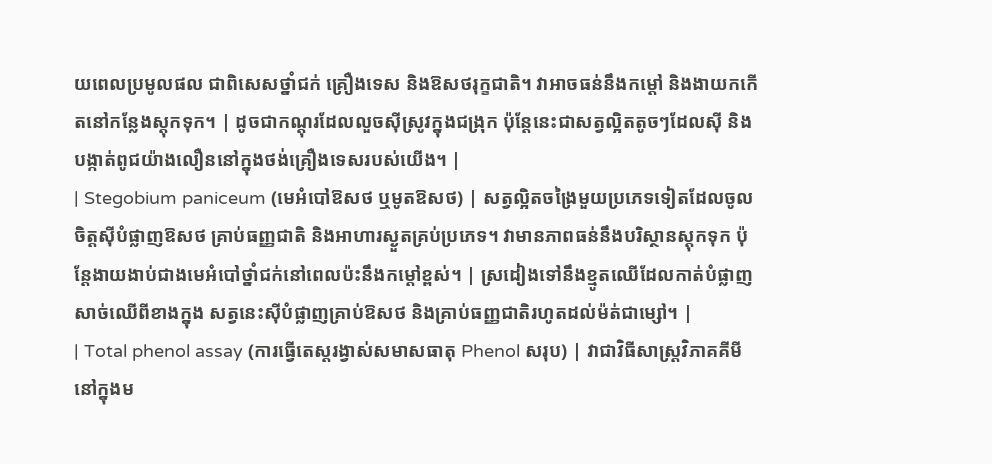យពេលប្រមូលផល ជាពិសេសថ្នាំជក់ គ្រឿងទេស និងឱសថរុក្ខជាតិ។ វាអាចធន់នឹងកម្ដៅ និងងាយកកើតនៅកន្លែងស្តុកទុក។ | ដូចជាកណ្តុរដែលលួចស៊ីស្រូវក្នុងជង្រុក ប៉ុន្តែនេះជាសត្វល្អិតតូចៗដែលស៊ី និងបង្កាត់ពូជយ៉ាងលឿននៅក្នុងថង់គ្រឿងទេសរបស់យើង។ |
| Stegobium paniceum (មេអំបៅឱសថ ឬមូតឱសថ) | សត្វល្អិតចង្រៃមួយប្រភេទទៀតដែលចូលចិត្តស៊ីបំផ្លាញឱសថ គ្រាប់ធញ្ញជាតិ និងអាហារស្ងួតគ្រប់ប្រភេទ។ វាមានភាពធន់នឹងបរិស្ថានស្តុកទុក ប៉ុន្តែងាយងាប់ជាងមេអំបៅថ្នាំជក់នៅពេលប៉ះនឹងកម្ដៅខ្ពស់។ | ស្រដៀងទៅនឹងខ្មូតឈើដែលកាត់បំផ្លាញសាច់ឈើពីខាងក្នុង សត្វនេះស៊ីបំផ្លាញគ្រាប់ឱសថ និងគ្រាប់ធញ្ញជាតិរហូតដល់ម៉ត់ជាម្សៅ។ |
| Total phenol assay (ការធ្វើតេស្តរង្វាស់សមាសធាតុ Phenol សរុប) | វាជាវិធីសាស្ត្រវិភាគគីមីនៅក្នុងម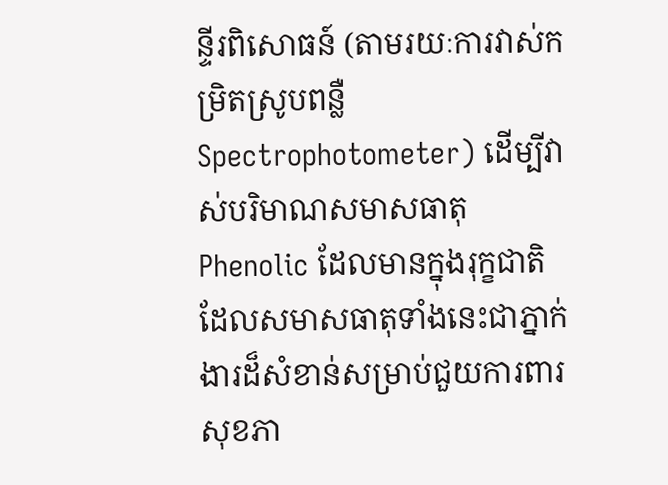ន្ទីរពិសោធន៍ (តាមរយៈការវាស់កម្រិតស្រូបពន្លឺ Spectrophotometer) ដើម្បីវាស់បរិមាណសមាសធាតុ Phenolic ដែលមានក្នុងរុក្ខជាតិ ដែលសមាសធាតុទាំងនេះជាភ្នាក់ងារដ៏សំខាន់សម្រាប់ជួយការពារសុខភា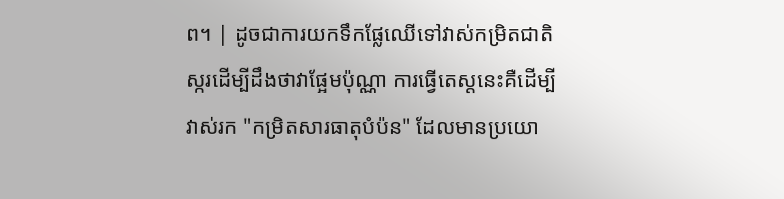ព។ | ដូចជាការយកទឹកផ្លែឈើទៅវាស់កម្រិតជាតិស្ករដើម្បីដឹងថាវាផ្អែមប៉ុណ្ណា ការធ្វើតេស្តនេះគឺដើម្បីវាស់រក "កម្រិតសារធាតុបំប៉ន" ដែលមានប្រយោ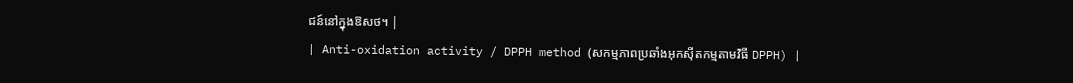ជន៍នៅក្នុងឱសថ។ |
| Anti-oxidation activity / DPPH method (សកម្មភាពប្រឆាំងអុកស៊ីតកម្មតាមវិធី DPPH) |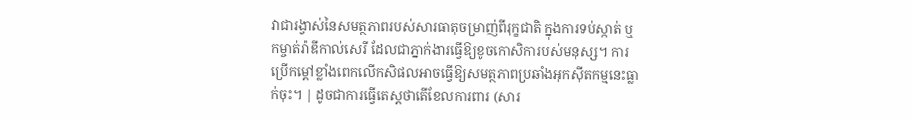វាជារង្វាស់នៃសមត្ថភាពរបស់សារធាតុចម្រាញ់ពីរុក្ខជាតិ ក្នុងការទប់ស្កាត់ ឬកម្ចាត់រ៉ាឌីកាល់សេរី ដែលជាភ្នាក់ងារធ្វើឱ្យខូចកោសិការបស់មនុស្ស។ ការប្រើកម្ដៅខ្លាំងពេកលើកសិផលអាចធ្វើឱ្យសមត្ថភាពប្រឆាំងអុកស៊ីតកម្មនេះធ្លាក់ចុះ។ | ដូចជាការធ្វើតេស្តថាតើខែលការពារ (សារ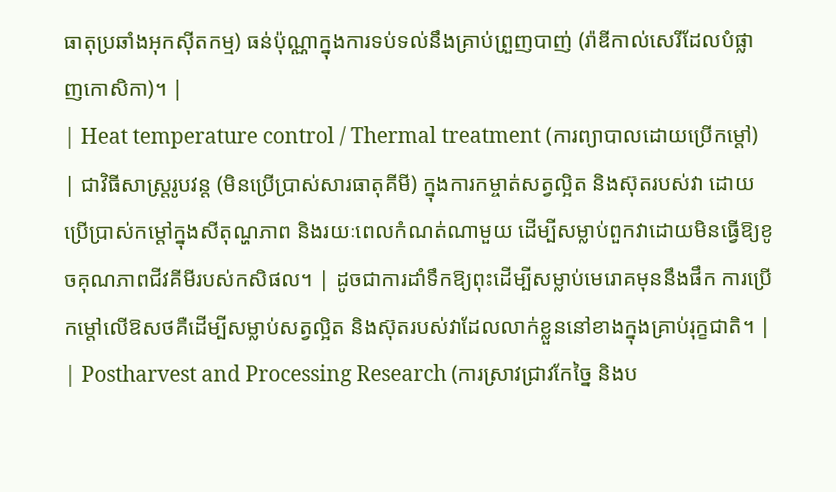ធាតុប្រឆាំងអុកស៊ីតកម្ម) ធន់ប៉ុណ្ណាក្នុងការទប់ទល់នឹងគ្រាប់ព្រួញបាញ់ (រ៉ាឌីកាល់សេរីដែលបំផ្លាញកោសិកា)។ |
| Heat temperature control / Thermal treatment (ការព្យាបាលដោយប្រើកម្ដៅ) | ជាវិធីសាស្ត្ររូបវន្ត (មិនប្រើប្រាស់សារធាតុគីមី) ក្នុងការកម្ចាត់សត្វល្អិត និងស៊ុតរបស់វា ដោយប្រើប្រាស់កម្ដៅក្នុងសីតុណ្ហភាព និងរយៈពេលកំណត់ណាមួយ ដើម្បីសម្លាប់ពួកវាដោយមិនធ្វើឱ្យខូចគុណភាពជីវគីមីរបស់កសិផល។ | ដូចជាការដាំទឹកឱ្យពុះដើម្បីសម្លាប់មេរោគមុននឹងផឹក ការប្រើកម្ដៅលើឱសថគឺដើម្បីសម្លាប់សត្វល្អិត និងស៊ុតរបស់វាដែលលាក់ខ្លួននៅខាងក្នុងគ្រាប់រុក្ខជាតិ។ |
| Postharvest and Processing Research (ការស្រាវជ្រាវកែច្នៃ និងប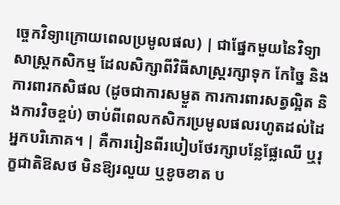ច្ចេកវិទ្យាក្រោយពេលប្រមូលផល) | ជាផ្នែកមួយនៃវិទ្យាសាស្ត្រកសិកម្ម ដែលសិក្សាពីវិធីសាស្ត្ររក្សាទុក កែច្នៃ និងការពារកសិផល (ដូចជាការសម្ងួត ការការពារសត្វល្អិត និងការវិចខ្ចប់) ចាប់ពីពេលកសិករប្រមូលផលរហូតដល់ដៃអ្នកបរិភោគ។ | គឺការរៀនពីរបៀបថែរក្សាបន្លែផ្លែឈើ ឬរុក្ខជាតិឱសថ មិនឱ្យរលួយ ឬខូចខាត ប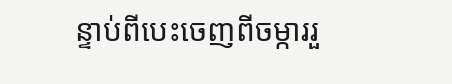ន្ទាប់ពីបេះចេញពីចម្ការរួ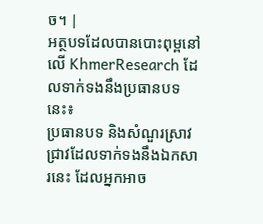ច។ |
អត្ថបទដែលបានបោះពុម្ពនៅលើ KhmerResearch ដែលទាក់ទងនឹងប្រធានបទនេះ៖
ប្រធានបទ និងសំណួរស្រាវជ្រាវដែលទាក់ទងនឹងឯកសារនេះ ដែលអ្នកអាច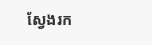ស្វែងរក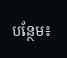បន្ថែម៖